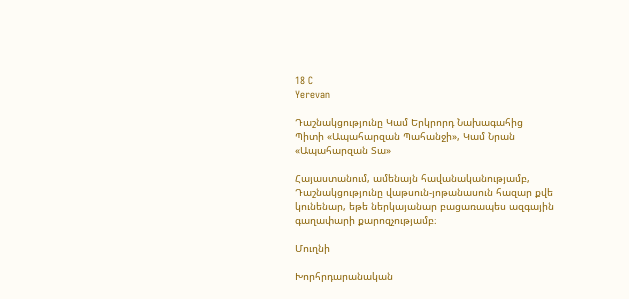18 C
Yerevan

Դաշնակցությունը Կամ Երկրորդ Նախագահից Պիտի «Ապահարզան Պահանջի», Կամ Նրան «Ապահարզան Տա»

Հայաստանում, ամենայն հավանականությամբ, Դաշնակցությունը վաթսուն-յոթանասուն հազար քվե կունենար, եթե ներկայանար բացառապես ազգային գաղափարի քարոզչությամբ։

Մուղնի

Խորհրդարանական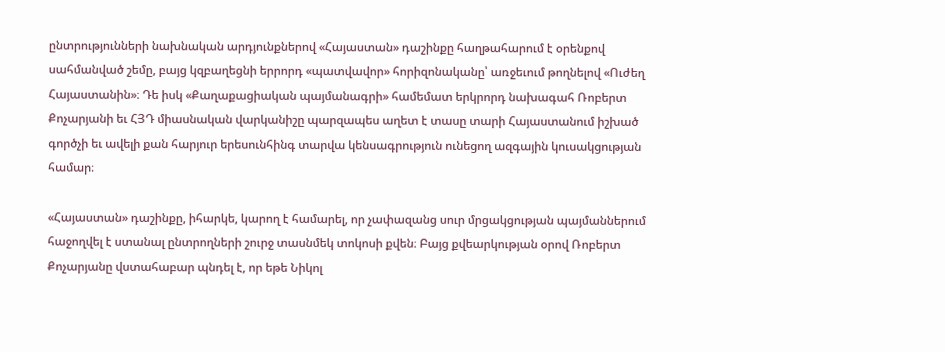ընտրությունների նախնական արդյունքներով «Հայաստան» դաշինքը հաղթահարում է օրենքով սահմանված շեմը, բայց կզբաղեցնի երրորդ «պատվավոր» հորիզոնականը՝ առջեւում թողնելով «Ուժեղ Հայաստանին»։ Դե իսկ «Քաղաքացիական պայմանագրի» համեմատ երկրորդ նախագահ Ռոբերտ Քոչարյանի եւ ՀՅԴ միասնական վարկանիշը պարզապես աղետ է տասը տարի Հայաստանում իշխած գործչի եւ ավելի քան հարյուր երեսունհինգ տարվա կենսագրություն ունեցող ազգային կուսակցության համար։

«Հայաստան» դաշինքը, իհարկե, կարող է համարել, որ չափազանց սուր մրցակցության պայմաններում հաջողվել է ստանալ ընտրողների շուրջ տասնմեկ տոկոսի քվեն։ Բայց քվեարկության օրով Ռոբերտ Քոչարյանը վստահաբար պնդել է, որ եթե Նիկոլ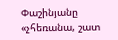Փաշինյանը «չհեռանա, շատ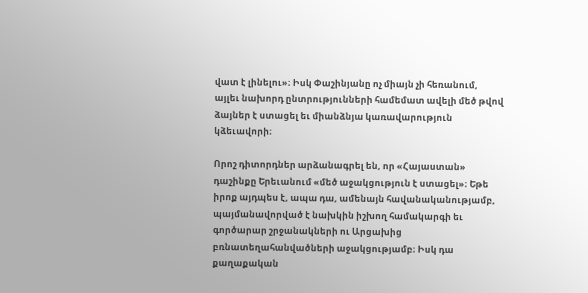վատ է լինելու»։ Իսկ Փաշինյանը ոչ միայն չի հեռանում, այլեւ նախորդ ընտրությունների համեմատ ավելի մեծ թվով ձայներ է ստացել եւ միանձնյա կառավարություն կձեւավորի։

Որոշ դիտորդներ արձանագրել են, որ «Հայաստան» դաշինքը Երեւանում «մեծ աջակցություն է ստացել»։ Եթե իրոք այդպես է, ապա դա, ամենայն հավանականությամբ, պայմանավորված է նախկին իշխող համակարգի եւ գործարար շրջանակների ու Արցախից բռնատեղահանվածների աջակցությամբ։ Իսկ դա քաղաքական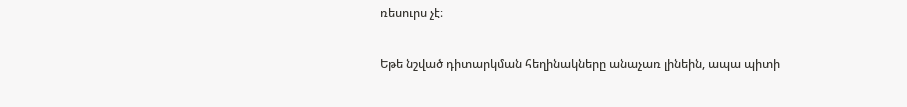ռեսուրս չէ։

Եթե նշված դիտարկման հեղինակները անաչառ լինեին, ապա պիտի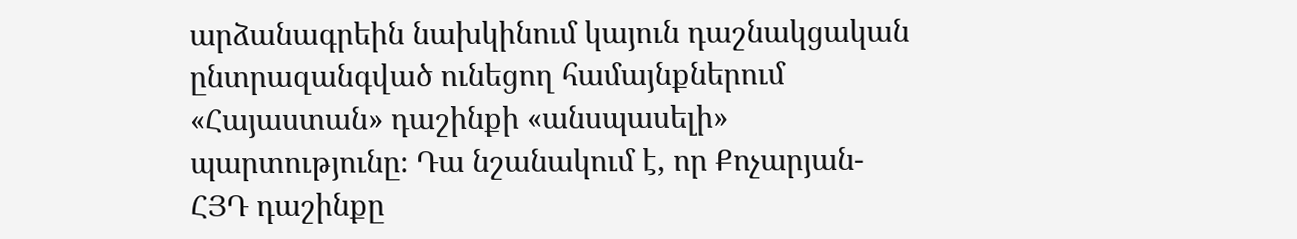արձանագրեին նախկինում կայուն դաշնակցական ընտրազանգված ունեցող համայնքներում «Հայաստան» դաշինքի «անսպասելի» պարտությունը։ Դա նշանակում է, որ Քոչարյան-ՀՅԴ դաշինքը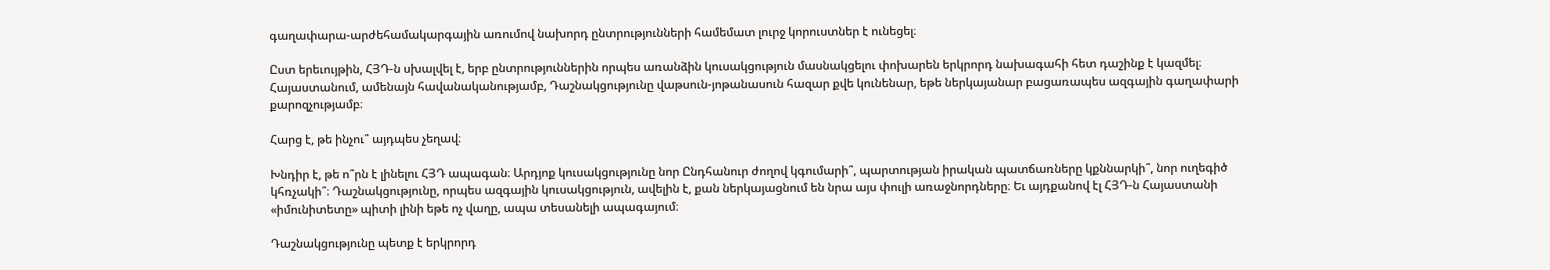գաղափարա-արժեհամակարգային առումով նախորդ ընտրությունների համեմատ լուրջ կորուստներ է ունեցել։

Ըստ երեւույթին, ՀՅԴ‑ն սխալվել է, երբ ընտրություններին որպես առանձին կուսակցություն մասնակցելու փոխարեն երկրորդ նախագահի հետ դաշինք է կազմել։ Հայաստանում, ամենայն հավանականությամբ, Դաշնակցությունը վաթսուն-յոթանասուն հազար քվե կունենար, եթե ներկայանար բացառապես ազգային գաղափարի քարոզչությամբ։

Հարց է, թե ինչու՞ այդպես չեղավ։

Խնդիր է, թե ո՞րն է լինելու ՀՅԴ ապագան։ Արդյոք կուսակցությունը նոր Ընդհանուր ժողով կգումարի՞, պարտության իրական պատճառները կքննարկի՞, նոր ուղեգիծ կհռչակի՞։ Դաշնակցությունը, որպես ազգային կուսակցություն, ավելին է, քան ներկայացնում են նրա այս փուլի առաջնորդները։ Եւ այդքանով էլ ՀՅԴ‑ն Հայաստանի «իմունիտետը» պիտի լինի եթե ոչ վաղը, ապա տեսանելի ապագայում։

Դաշնակցությունը պետք է երկրորդ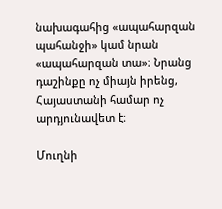նախագահից «ապահարզան պահանջի» կամ նրան «ապահարզան տա»։ Նրանց դաշինքը ոչ միայն իրենց, Հայաստանի համար ոչ արդյունավետ է։

Մուղնի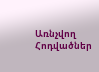Առնչվող Հոդվածներ